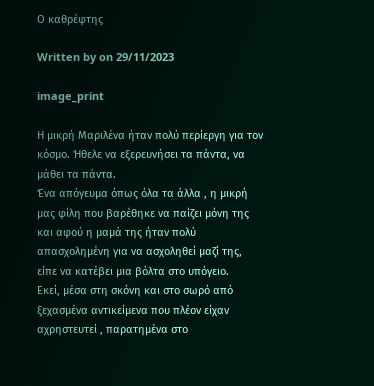Ο καθρέφτης

Written by on 29/11/2023

image_print

Η μικρή Μαριλένα ήταν πολύ περίεργη για τον κόσμο. Ήθελε να εξερευνήσει τα πάντα, να μάθει τα πάντα.
Ένα απόγευμα όπως όλα τα άλλα , η μικρή μας φίλη που βαρέθηκε να παίζει μόνη της και αφού η μαμά της ήταν πολύ απασχολημένη για να ασχοληθεί μαζί της, είπε να κατέβει μια βόλτα στο υπόγειο.
Εκεί, μέσα στη σκόνη και στο σωρό από ξεχασμένα αντικείμενα που πλέον είχαν αχρηστευτεί , παρατημένα στο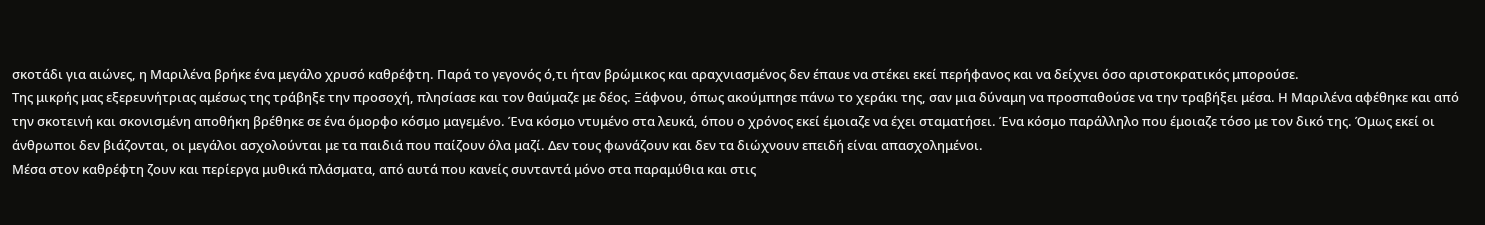σκοτάδι για αιώνες, η Μαριλένα βρήκε ένα μεγάλο χρυσό καθρέφτη. Παρά το γεγονός ό,τι ήταν βρώμικος και αραχνιασμένος δεν έπαυε να στέκει εκεί περήφανος και να δείχνει όσο αριστοκρατικός μπορούσε.
Της μικρής μας εξερευνήτριας αμέσως της τράβηξε την προσοχή, πλησίασε και τον θαύμαζε με δέος. Ξάφνου, όπως ακούμπησε πάνω το χεράκι της, σαν μια δύναμη να προσπαθούσε να την τραβήξει μέσα. Η Μαριλένα αφέθηκε και από την σκοτεινή και σκονισμένη αποθήκη βρέθηκε σε ένα όμορφο κόσμο μαγεμένο. Ένα κόσμο ντυμένο στα λευκά, όπου ο χρόνος εκεί έμοιαζε να έχει σταματήσει. Ένα κόσμο παράλληλο που έμοιαζε τόσο με τον δικό της. Όμως εκεί οι άνθρωποι δεν βιάζονται, οι μεγάλοι ασχολούνται με τα παιδιά που παίζουν όλα μαζί. Δεν τους φωνάζουν και δεν τα διώχνουν επειδή είναι απασχολημένοι.
Μέσα στον καθρέφτη ζουν και περίεργα μυθικά πλάσματα, από αυτά που κανείς συνταντά μόνο στα παραμύθια και στις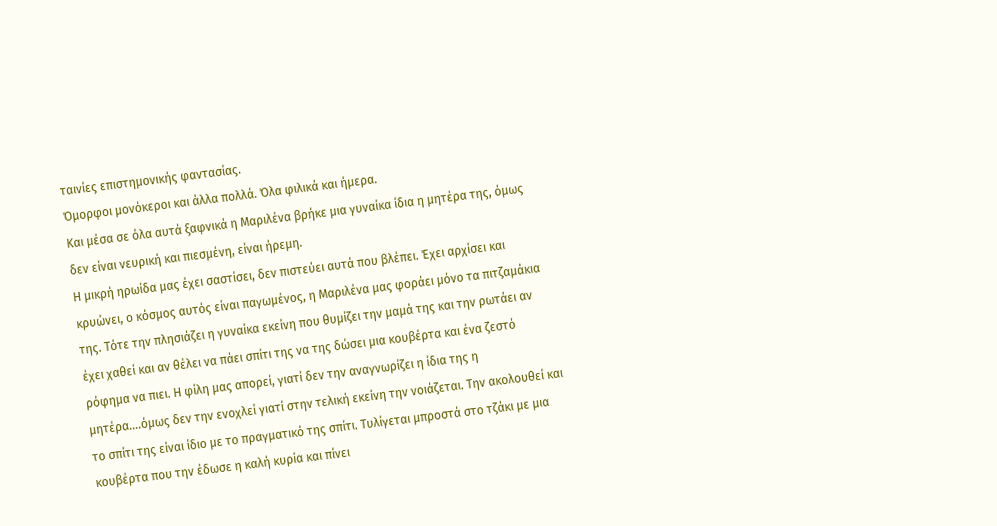ταινίες επιστημονικής φαντασίας.
Όμορφοι μονόκεροι και άλλα πολλά. Όλα φιλικά και ήμερα.
Και μέσα σε όλα αυτά ξαφνικά η Μαριλένα βρήκε μια γυναίκα ίδια η μητέρα της, όμως δεν είναι νευρική και πιεσμένη, είναι ήρεμη.
Η μικρή ηρωίδα μας έχει σαστίσει, δεν πιστεύει αυτά που βλέπει. Έχει αρχίσει και κρυώνει, ο κόσμος αυτός είναι παγωμένος, η Μαριλένα μας φοράει μόνο τα πιτζαμάκια της. Τότε την πλησιάζει η γυναίκα εκείνη που θυμίζει την μαμά της και την ρωτάει αν έχει χαθεί και αν θέλει να πάει σπίτι της να της δώσει μια κουβέρτα και ένα ζεστό ρόφημα να πιει. Η φίλη μας απορεί, γιατί δεν την αναγνωρίζει η ίδια της η μητέρα….όμως δεν την ενοχλεί γιατί στην τελική εκείνη την νοιάζεται. Την ακολουθεί και το σπίτι της είναι ίδιο με το πραγματικό της σπίτι. Τυλίγεται μπροστά στο τζάκι με μια κουβέρτα που την έδωσε η καλή κυρία και πίνει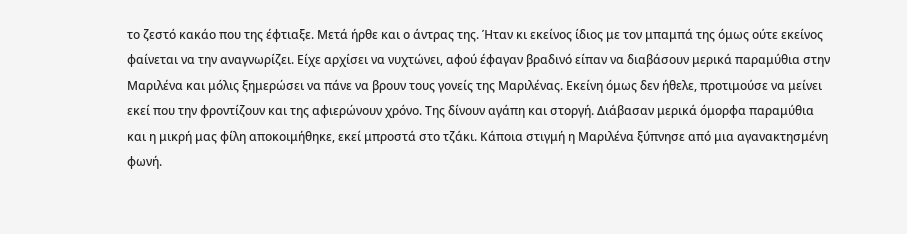το ζεστό κακάο που της έφτιαξε. Μετά ήρθε και ο άντρας της. Ήταν κι εκείνος ίδιος με τον μπαμπά της όμως ούτε εκείνος φαίνεται να την αναγνωρίζει. Είχε αρχίσει να νυχτώνει, αφού έφαγαν βραδινό είπαν να διαβάσουν μερικά παραμύθια στην Μαριλένα και μόλις ξημερώσει να πάνε να βρουν τους γονείς της Μαριλένας. Εκείνη όμως δεν ήθελε, προτιμούσε να μείνει εκεί που την φροντίζουν και της αφιερώνουν χρόνο. Της δίνουν αγάπη και στοργή. Διάβασαν μερικά όμορφα παραμύθια και η μικρή μας φίλη αποκοιμήθηκε, εκεί μπροστά στο τζάκι. Κάποια στιγμή η Μαριλένα ξύπνησε από μια αγανακτησμένη φωνή.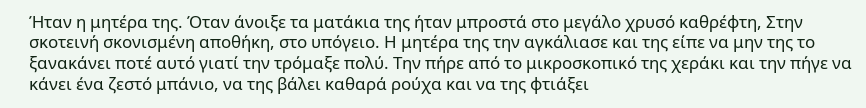Ήταν η μητέρα της. Όταν άνοιξε τα ματάκια της ήταν μπροστά στο μεγάλο χρυσό καθρέφτη, Στην σκοτεινή σκονισμένη αποθήκη, στο υπόγειο. Η μητέρα της την αγκάλιασε και της είπε να μην της το ξανακάνει ποτέ αυτό γιατί την τρόμαξε πολύ. Την πήρε από το μικροσκοπικό της χεράκι και την πήγε να κάνει ένα ζεστό μπάνιο, να της βάλει καθαρά ρούχα και να της φτιάξει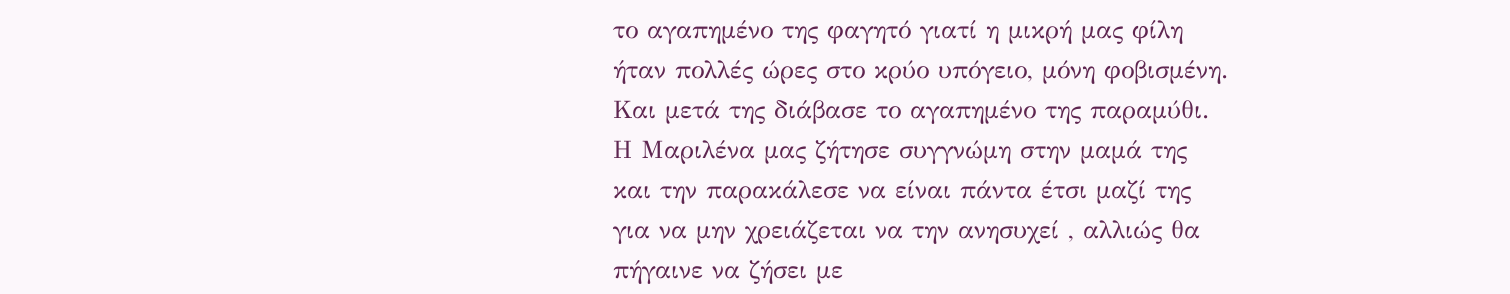το αγαπημένο της φαγητό γιατί η μικρή μας φίλη ήταν πολλές ώρες στο κρύο υπόγειο, μόνη φοβισμένη. Και μετά της διάβασε το αγαπημένο της παραμύθι. Η Μαριλένα μας ζήτησε συγγνώμη στην μαμά της και την παρακάλεσε να είναι πάντα έτσι μαζί της για να μην χρειάζεται να την ανησυχεί , αλλιώς θα πήγαινε να ζήσει με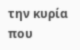την κυρία που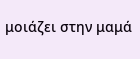μοιάζει στην μαμά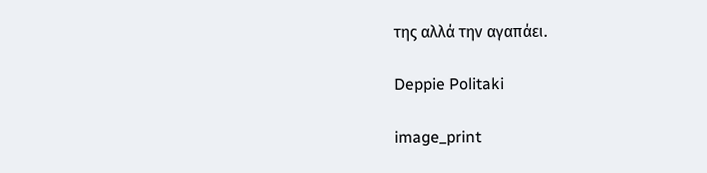της αλλά την αγαπάει.

Deppie Politaki

image_print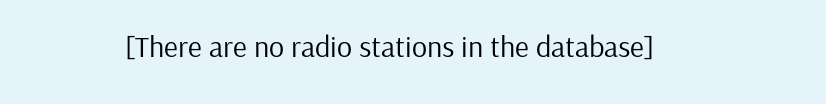[There are no radio stations in the database]